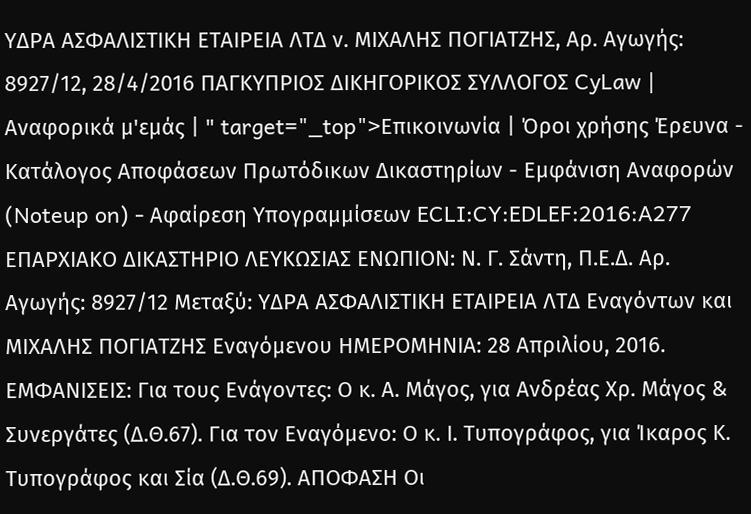ΥΔΡΑ ΑΣΦΑΛΙΣΤΙΚΗ ΕΤΑΙΡΕΙΑ ΛΤΔ ν. ΜΙΧΑΛΗΣ ΠΟΓΙΑΤΖΗΣ, Αρ. Αγωγής: 8927/12, 28/4/2016 ΠΑΓΚΥΠΡΙΟΣ ΔΙΚΗΓΟΡΙΚΟΣ ΣΥΛΛΟΓΟΣ CyLaw | Αναφορικά μ'εμάς | " target="_top">Επικοινωνία | Όροι χρήσης Έρευνα - Κατάλογος Αποφάσεων Πρωτόδικων Δικαστηρίων - Εμφάνιση Αναφορών (Noteup on) - Αφαίρεση Υπογραμμίσεων ECLI:CY:EDLEF:2016:A277 ΕΠΑΡΧΙΑΚΟ ΔΙΚΑΣΤΗΡΙΟ ΛΕΥΚΩΣΙΑΣ ΕΝΩΠΙΟΝ: Ν. Γ. Σάντη, Π.Ε.Δ. Αρ. Αγωγής: 8927/12 Μεταξύ: ΥΔΡΑ ΑΣΦΑΛΙΣΤΙΚΗ ΕΤΑΙΡΕΙΑ ΛΤΔ Εναγόντων και ΜΙΧΑΛΗΣ ΠΟΓΙΑΤΖΗΣ Εναγόμενου ΗΜΕΡΟΜΗΝΙΑ: 28 Απριλίου, 2016. ΕΜΦΑΝΙΣΕΙΣ: Για τους Ενάγοντες: Ο κ. Α. Μάγος, για Ανδρέας Χρ. Μάγος & Συνεργάτες (Δ.Θ.67). Για τον Εναγόμενο: Ο κ. Ι. Τυπογράφος, για Ίκαρος Κ. Τυπογράφος και Σία (Δ.Θ.69). ΑΠΟΦΑΣΗ Οι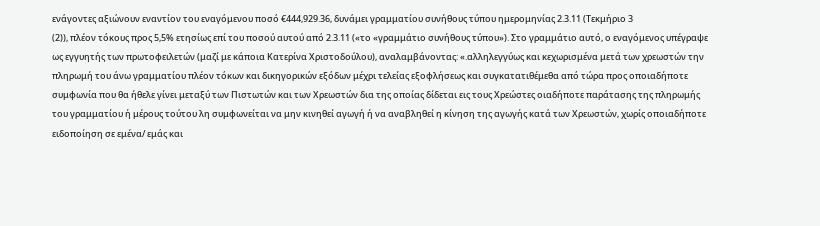ενάγοντες αξιώνουν εναντίον του εναγόμενου ποσό €444,929.36, δυνάμει γραμματίου συνήθους τύπου ημερομηνίας 2.3.11 (Τεκμήριο 3
(2)), πλέον τόκους προς 5,5% ετησίως επί του ποσού αυτού από 2.3.11 («το «γραμμάτιο συνήθους τύπου»). Στο γραμμάτιο αυτό, ο εναγόμενος υπέγραψε ως εγγυητής των πρωτοφειλετών (μαζί με κάποια Κατερίνα Χριστοδούλου), αναλαμβάνοντας: «.αλληλεγγύως και κεχωρισμένα μετά των χρεωστών την πληρωμή του άνω γραμματίου πλέον τόκων και δικηγορικών εξόδων μέχρι τελείας εξοφλήσεως και συγκατατιθέμεθα από τώρα προς οποιαδήποτε συμφωνία που θα ήθελε γίνει μεταξύ των Πιστωτών και των Χρεωστών δια της οποίας δίδεται εις τους Χρεώστες οιαδήποτε παράτασης της πληρωμής του γραμματίου ή μέρους τούτου λη συμφωνείται να μην κινηθεί αγωγή ή να αναβληθεί η κίνηση της αγωγής κατά των Χρεωστών, χωρίς οποιαδήποτε ειδοποίηση σε εμένα/ εμάς και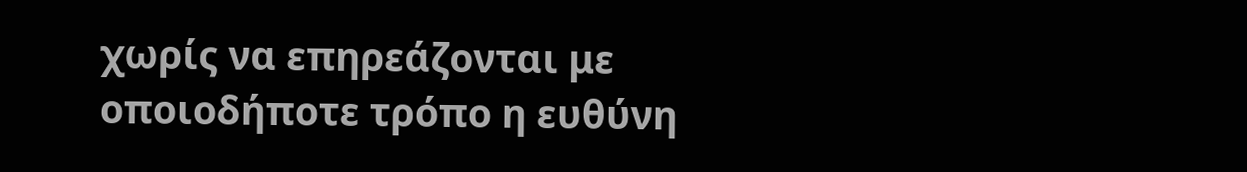χωρίς να επηρεάζονται με οποιοδήποτε τρόπο η ευθύνη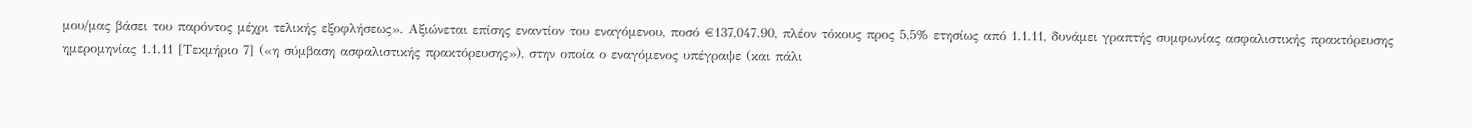μου/μας βάσει του παρόντος μέχρι τελικής εξοφλήσεως». Αξιώνεται επίσης εναντίον του εναγόμενου, ποσό €137,047.90, πλέον τόκους προς 5,5% ετησίως από 1.1.11, δυνάμει γραπτής συμφωνίας ασφαλιστικής πρακτόρευσης ημερομηνίας 1.1.11 [Τεκμήριο 7] («η σύμβαση ασφαλιστικής πρακτόρευσης»), στην οποία ο εναγόμενος υπέγραψε (και πάλι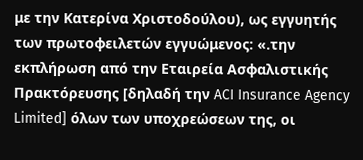με την Κατερίνα Χριστοδούλου), ως εγγυητής των πρωτοφειλετών εγγυώμενος: «.την εκπλήρωση από την Εταιρεία Ασφαλιστικής Πρακτόρευσης [δηλαδή την ACI Insurance Agency Limited] όλων των υποχρεώσεων της, οι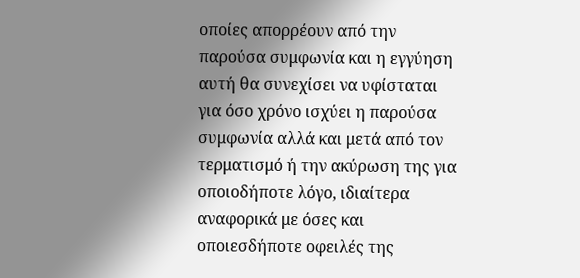οποίες απορρέουν από την παρούσα συμφωνία και η εγγύηση αυτή θα συνεχίσει να υφίσταται για όσο χρόνο ισχύει η παρούσα συμφωνία αλλά και μετά από τον τερματισμό ή την ακύρωση της για οποιοδήποτε λόγο, ιδιαίτερα αναφορικά με όσες και οποιεσδήποτε οφειλές της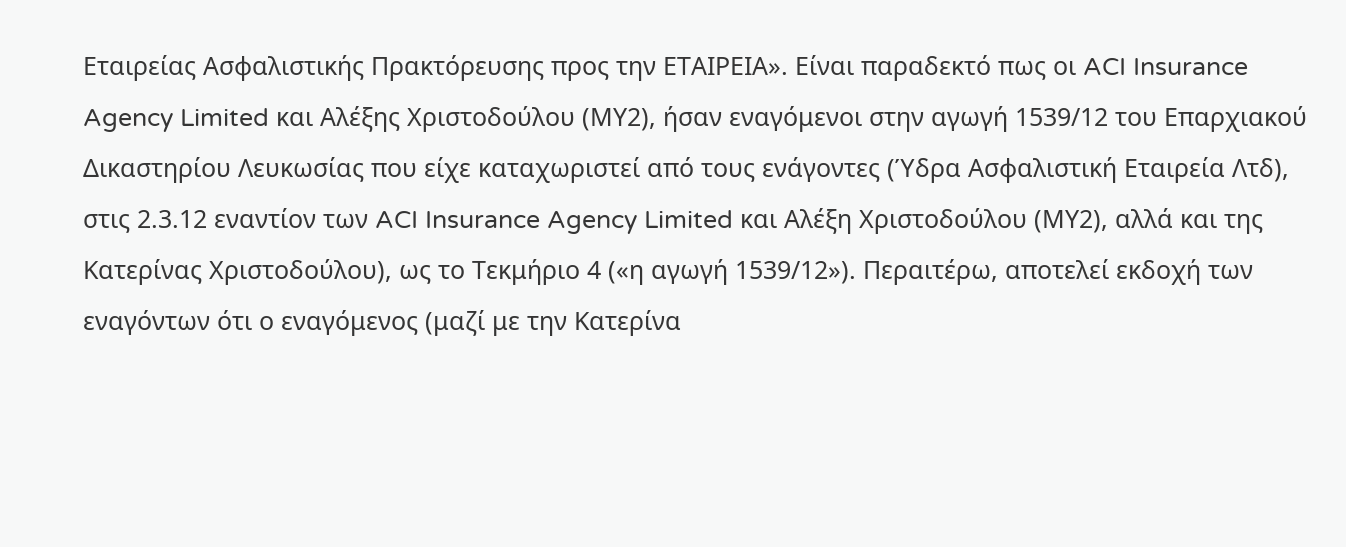Εταιρείας Ασφαλιστικής Πρακτόρευσης προς την ΕΤΑΙΡΕΙΑ». Είναι παραδεκτό πως οι ACI Insurance Agency Limited και Αλέξης Χριστοδούλου (ΜΥ2), ήσαν εναγόμενοι στην αγωγή 1539/12 του Επαρχιακού Δικαστηρίου Λευκωσίας που είχε καταχωριστεί από τους ενάγοντες (Ύδρα Ασφαλιστική Εταιρεία Λτδ), στις 2.3.12 εναντίον των ACI Insurance Agency Limited και Αλέξη Χριστοδούλου (ΜΥ2), αλλά και της Κατερίνας Χριστοδούλου), ως το Τεκμήριο 4 («η αγωγή 1539/12»). Περαιτέρω, αποτελεί εκδοχή των εναγόντων ότι ο εναγόμενος (μαζί με την Κατερίνα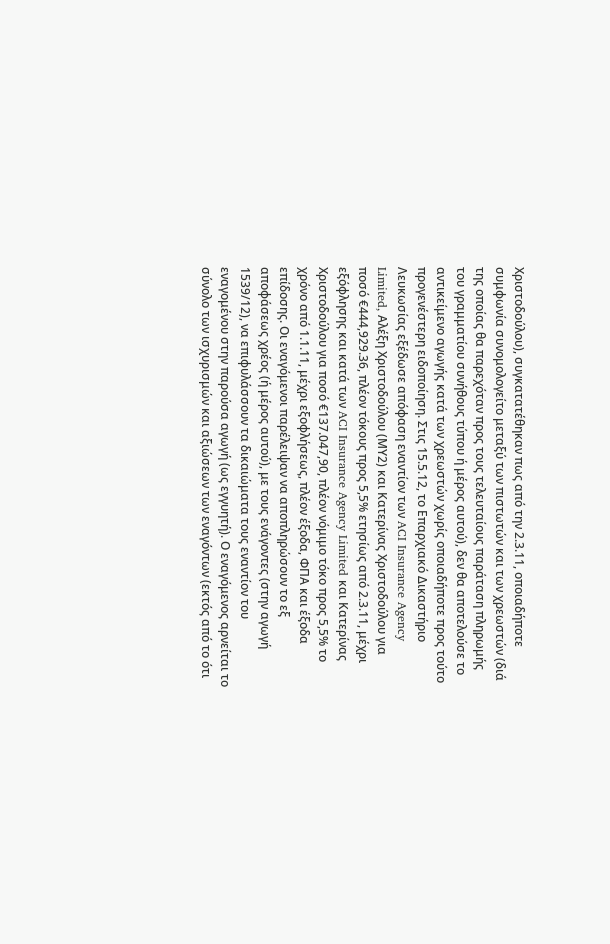Χριστοδούλου), συγκατατέθηκαν πως από την 2.3.11, οποιαδήποτε συμφωνία συνομολογείτο μεταξύ των πιστωτών και των χρεωστών (διά της οποίας θα παρεχόταν προς τους τελευταίους παράταση πληρωμής του γραμματίου συνήθους τύπου ή μέρος αυτού), δεν θα αποτελούσε το αντικείμενο αγωγής κατά των χρεωστών χωρίς οποιαδήποτε προς τούτο προγενέστερη ειδοποίηση. Στις 15.5.12, το Επαρχιακό Δικαστήριο Λευκωσίας εξέδωσε απόφαση εναντίον των ACI Insurance Agency Limited, Αλέξη Χριστοδούλου (ΜΥ2) και Κατερίνας Χριστοδούλου για ποσό €444,929.36, πλέον τόκους προς 5,5% ετησίως από 2.3.11, μέχρι εξόφλησης και κατά των ACI Insurance Agency Limited και Κατερίνας Χριστοδούλου για ποσό €137.047,90, πλέον νόμιμο τόκο προς 5,5% το χρόνο από 1.1.11, μέχρι εξοφλήσεως, πλέον έξοδα, ΦΠΑ και έξοδα επίδοσης. Οι εναγόμενοι παρέλειψαν να αποπληρώσουν το εξ αποφάσεως χρέος (ή μέρος αυτού), με τους ενάγοντες (στην αγωγή 1539/12), να επιφυλάσσουν τα δικαιώματα τους εναντίον του εναγομένου στην παρούσα αγωγή (ως εγγυητή). Ο εναγόμενος αρνείται το σύνολο των ισχυρισμών και αξιώσεων των εναγόντων (εκτός από το ότι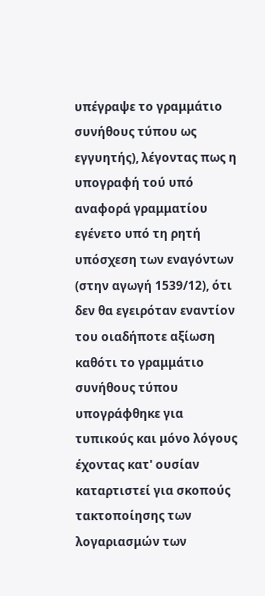υπέγραψε το γραμμάτιο συνήθους τύπου ως εγγυητής), λέγοντας πως η υπογραφή τού υπό αναφορά γραμματίου εγένετο υπό τη ρητή υπόσχεση των εναγόντων (στην αγωγή 1539/12), ότι δεν θα εγειρόταν εναντίον του οιαδήποτε αξίωση καθότι το γραμμάτιο συνήθους τύπου υπογράφθηκε για τυπικούς και μόνο λόγους έχοντας κατ' ουσίαν καταρτιστεί για σκοπούς τακτοποίησης των λογαριασμών των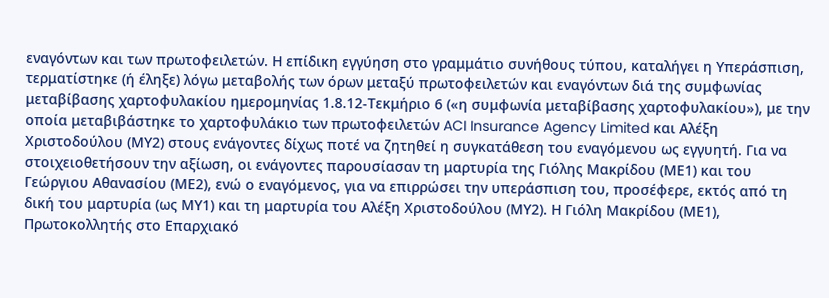εναγόντων και των πρωτοφειλετών. Η επίδικη εγγύηση στο γραμμάτιο συνήθους τύπου, καταλήγει η Υπεράσπιση, τερματίστηκε (ή έληξε) λόγω μεταβολής των όρων μεταξύ πρωτοφειλετών και εναγόντων διά της συμφωνίας μεταβίβασης χαρτοφυλακίου ημερομηνίας 1.8.12-Τεκμήριο 6 («η συμφωνία μεταβίβασης χαρτοφυλακίου»), με την οποία μεταβιβάστηκε το χαρτοφυλάκιο των πρωτοφειλετών ACI Insurance Agency Limited και Αλέξη Χριστοδούλου (ΜΥ2) στους ενάγοντες δίχως ποτέ να ζητηθεί η συγκατάθεση του εναγόμενου ως εγγυητή. Για να στοιχειοθετήσουν την αξίωση, οι ενάγοντες παρουσίασαν τη μαρτυρία της Γιόλης Μακρίδου (ΜΕ1) και του Γεώργιου Αθανασίου (ΜΕ2), ενώ ο εναγόμενος, για να επιρρώσει την υπεράσπιση του, προσέφερε, εκτός από τη δική του μαρτυρία (ως ΜΥ1) και τη μαρτυρία του Αλέξη Χριστοδούλου (ΜΥ2). Η Γιόλη Μακρίδου (ΜΕ1), Πρωτοκολλητής στο Επαρχιακό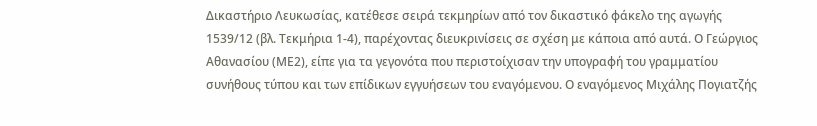Δικαστήριο Λευκωσίας, κατέθεσε σειρά τεκμηρίων από τον δικαστικό φάκελο της αγωγής 1539/12 (βλ. Τεκμήρια 1-4), παρέχοντας διευκρινίσεις σε σχέση με κάποια από αυτά. Ο Γεώργιος Αθανασίου (ΜΕ2), είπε για τα γεγονότα που περιστοίχισαν την υπογραφή του γραμματίου συνήθους τύπου και των επίδικων εγγυήσεων του εναγόμενου. Ο εναγόμενος Μιχάλης Πογιατζής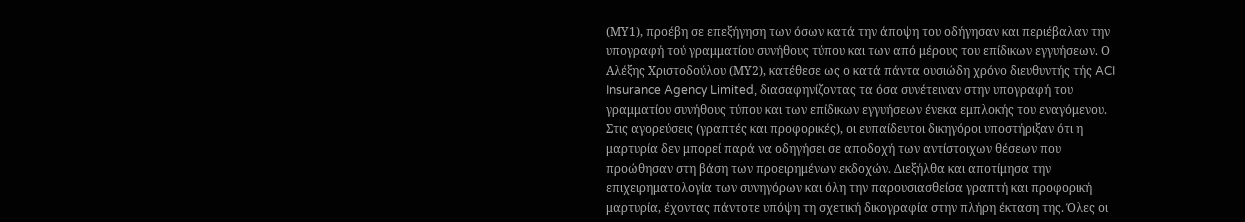(ΜΥ1), προέβη σε επεξήγηση των όσων κατά την άποψη του οδήγησαν και περιέβαλαν την υπογραφή τού γραμματίου συνήθους τύπου και των από μέρους του επίδικων εγγυήσεων. Ο Αλέξης Χριστοδούλου (ΜΥ2), κατέθεσε ως ο κατά πάντα ουσιώδη χρόνο διευθυντής τής ACI Insurance Agency Limited, διασαφηνίζοντας τα όσα συνέτειναν στην υπογραφή του γραμματίου συνήθους τύπου και των επίδικων εγγυήσεων ένεκα εμπλοκής του εναγόμενου. Στις αγορεύσεις (γραπτές και προφορικές), οι ευπαίδευτοι δικηγόροι υποστήριξαν ότι η μαρτυρία δεν μπορεί παρά να οδηγήσει σε αποδοχή των αντίστοιχων θέσεων που προώθησαν στη βάση των προειρημένων εκδοχών. Διεξήλθα και αποτίμησα την επιχειρηματολογία των συνηγόρων και όλη την παρουσιασθείσα γραπτή και προφορική μαρτυρία, έχοντας πάντοτε υπόψη τη σχετική δικογραφία στην πλήρη έκταση της. Όλες οι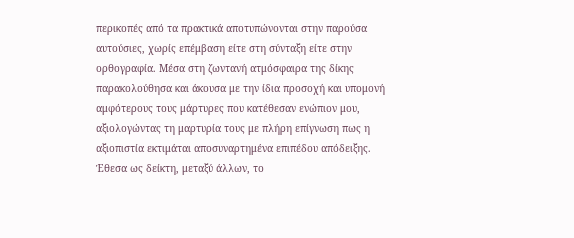περικοπές από τα πρακτικά αποτυπώνονται στην παρούσα αυτούσιες, χωρίς επέμβαση είτε στη σύνταξη είτε στην ορθογραφία. Μέσα στη ζωντανή ατμόσφαιρα της δίκης παρακολούθησα και άκουσα με την ίδια προσοχή και υπομονή αμφότερους τους μάρτυρες που κατέθεσαν ενώπιον μου, αξιολογώντας τη μαρτυρία τους με πλήρη επίγνωση πως η αξιοπιστία εκτιμάται αποσυναρτημένα επιπέδου απόδειξης. Έθεσα ως δείκτη, μεταξύ άλλων, το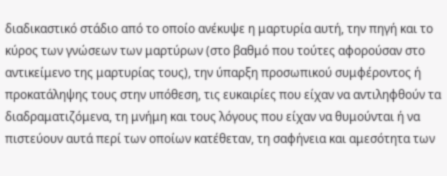διαδικαστικό στάδιο από το οποίο ανέκυψε η μαρτυρία αυτή, την πηγή και το κύρος των γνώσεων των μαρτύρων (στο βαθμό που τούτες αφορούσαν στο αντικείμενο της μαρτυρίας τους), την ύπαρξη προσωπικού συμφέροντος ή προκατάληψης τους στην υπόθεση, τις ευκαιρίες που είχαν να αντιληφθούν τα διαδραματιζόμενα, τη μνήμη και τους λόγους που είχαν να θυμούνται ή να πιστεύουν αυτά περί των οποίων κατέθεταν, τη σαφήνεια και αμεσότητα των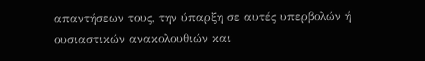απαντήσεων τους, την ύπαρξη σε αυτές υπερβολών ή ουσιαστικών ανακολουθιών και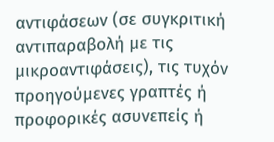αντιφάσεων (σε συγκριτική αντιπαραβολή με τις μικροαντιφάσεις), τις τυχόν προηγούμενες γραπτές ή προφορικές ασυνεπείς ή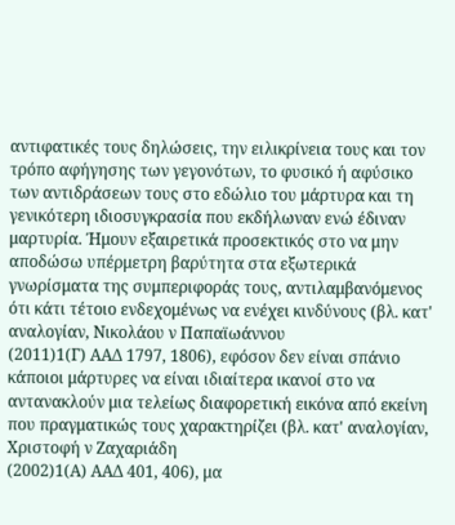αντιφατικές τους δηλώσεις, την ειλικρίνεια τους και τον τρόπο αφήγησης των γεγονότων, το φυσικό ή αφύσικο των αντιδράσεων τους στο εδώλιο του μάρτυρα και τη γενικότερη ιδιοσυγκρασία που εκδήλωναν ενώ έδιναν μαρτυρία. Ήμουν εξαιρετικά προσεκτικός στο να μην αποδώσω υπέρμετρη βαρύτητα στα εξωτερικά γνωρίσματα της συμπεριφοράς τους, αντιλαμβανόμενος ότι κάτι τέτοιο ενδεχομένως να ενέχει κινδύνους (βλ. κατ' αναλογίαν, Νικολάου ν Παπαϊωάννου
(2011)1(Γ) ΑΑΔ 1797, 1806), εφόσον δεν είναι σπάνιο κάποιοι μάρτυρες να είναι ιδιαίτερα ικανοί στο να αντανακλούν μια τελείως διαφορετική εικόνα από εκείνη που πραγματικώς τους χαρακτηρίζει (βλ. κατ' αναλογίαν, Χριστοφή ν Ζαχαριάδη
(2002)1(Α) ΑΑΔ 401, 406), μα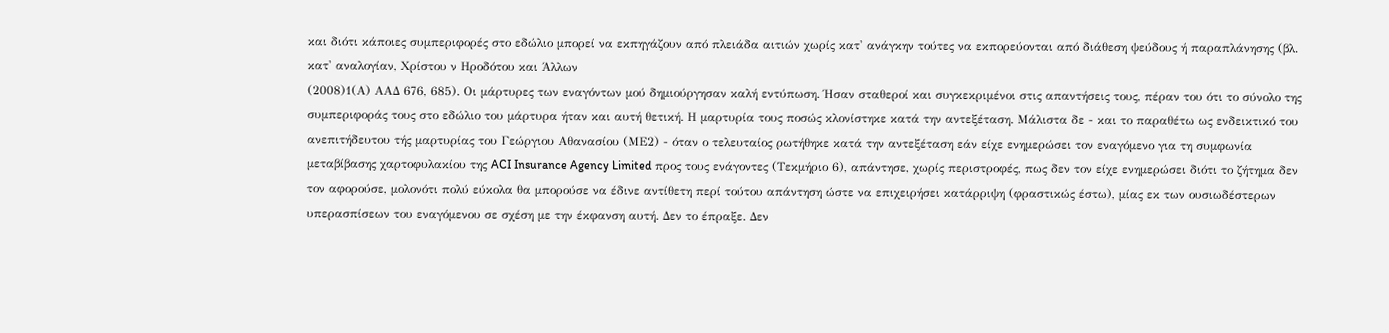και διότι κάποιες συμπεριφορές στο εδώλιο μπορεί να εκπηγάζουν από πλειάδα αιτιών χωρίς κατ' ανάγκην τούτες να εκπορεύονται από διάθεση ψεύδους ή παραπλάνησης (βλ. κατ' αναλογίαν, Χρίστου ν Ηροδότου και Άλλων
(2008)1(Α) ΑΑΔ 676, 685). Οι μάρτυρες των εναγόντων μού δημιούργησαν καλή εντύπωση. Ήσαν σταθεροί και συγκεκριμένοι στις απαντήσεις τους, πέραν του ότι το σύνολο της συμπεριφοράς τους στο εδώλιο του μάρτυρα ήταν και αυτή θετική. Η μαρτυρία τους ποσώς κλονίστηκε κατά την αντεξέταση. Μάλιστα δε - και το παραθέτω ως ενδεικτικό του ανεπιτήδευτου τής μαρτυρίας του Γεώργιου Αθανασίου (ΜΕ2) - όταν ο τελευταίος ρωτήθηκε κατά την αντεξέταση εάν είχε ενημερώσει τον εναγόμενο για τη συμφωνία μεταβίβασης χαρτοφυλακίου της ACI Insurance Agency Limited προς τους ενάγοντες (Τεκμήριο 6), απάντησε, χωρίς περιστροφές, πως δεν τον είχε ενημερώσει διότι το ζήτημα δεν τον αφορούσε, μολονότι πολύ εύκολα θα μπορούσε να έδινε αντίθετη περί τούτου απάντηση ώστε να επιχειρήσει κατάρριψη (φραστικώς έστω), μίας εκ των ουσιωδέστερων υπερασπίσεων του εναγόμενου σε σχέση με την έκφανση αυτή. Δεν το έπραξε. Δεν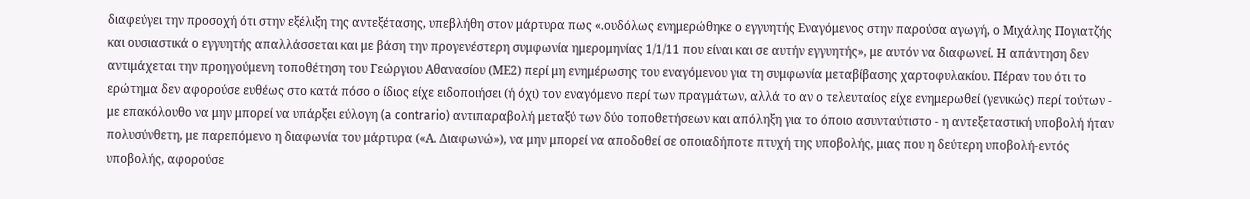διαφεύγει την προσοχή ότι στην εξέλιξη της αντεξέτασης, υπεβλήθη στον μάρτυρα πως «.ουδόλως ενημερώθηκε ο εγγυητής Εναγόμενος στην παρούσα αγωγή, ο Μιχάλης Πογιατζής και ουσιαστικά ο εγγυητής απαλλάσσεται και με βάση την προγενέστερη συμφωνία ημερομηνίας 1/1/11 που είναι και σε αυτήν εγγυητής», με αυτόν να διαφωνεί. Η απάντηση δεν αντιμάχεται την προηγούμενη τοποθέτηση του Γεώργιου Αθανασίου (ΜΕ2) περί μη ενημέρωσης του εναγόμενου για τη συμφωνία μεταβίβασης χαρτοφυλακίου. Πέραν του ότι το ερώτημα δεν αφορούσε ευθέως στο κατά πόσο ο ίδιος είχε ειδοποιήσει (ή όχι) τον εναγόμενο περί των πραγμάτων, αλλά το αν ο τελευταίος είχε ενημερωθεί (γενικώς) περί τούτων - με επακόλουθο να μην μπορεί να υπάρξει εύλογη (a contrario) αντιπαραβολή μεταξύ των δύο τοποθετήσεων και απόληξη για το όποιο ασυνταύτιστο - η αντεξεταστική υποβολή ήταν πολυσύνθετη, με παρεπόμενο η διαφωνία του μάρτυρα («Α. Διαφωνώ»), να μην μπορεί να αποδοθεί σε οποιαδήποτε πτυχή της υποβολής, μιας που η δεύτερη υποβολή-εντός υποβολής, αφορούσε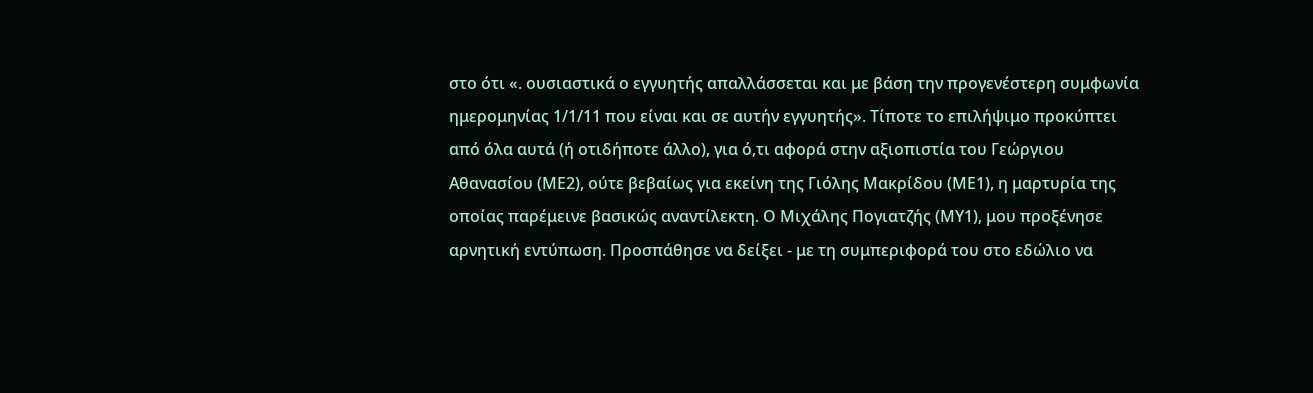στο ότι «. ουσιαστικά ο εγγυητής απαλλάσσεται και με βάση την προγενέστερη συμφωνία ημερομηνίας 1/1/11 που είναι και σε αυτήν εγγυητής». Τίποτε το επιλήψιμο προκύπτει από όλα αυτά (ή οτιδήποτε άλλο), για ό,τι αφορά στην αξιοπιστία του Γεώργιου Αθανασίου (ΜΕ2), ούτε βεβαίως για εκείνη της Γιόλης Μακρίδου (ΜΕ1), η μαρτυρία της οποίας παρέμεινε βασικώς αναντίλεκτη. Ο Μιχάλης Πογιατζής (ΜΥ1), μου προξένησε αρνητική εντύπωση. Προσπάθησε να δείξει - με τη συμπεριφορά του στο εδώλιο να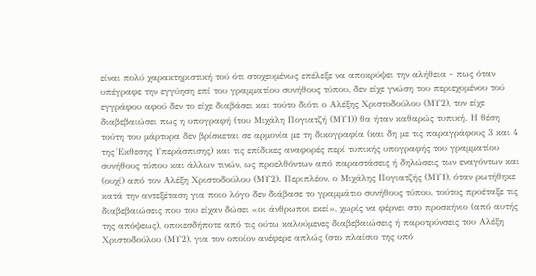είναι πολύ χαρακτηριστική τού ότι στοχευμένως επέλεξε να αποκρύψει την αλήθεια - πως όταν υπέγραφε την εγγύηση επί του γραμματίου συνήθους τύπου, δεν είχε γνώση του περιεχομένου τού εγγράφου αφού δεν το είχε διαβάσει και τούτο διότι ο Αλέξης Χριστοδούλου (ΜΥ2), τον είχε διαβεβαιώσει πως η υπογραφή (του Μιχάλη Πογιατζή (ΜΥ1)) θα ήταν καθαρώς τυπική. Η θέση τούτη του μάρτυρα δεν βρίσκεται σε αρμονία με τη δικογραφία (και δη με τις παραγράφους 3 και 4 της Έκθεσης Υπεράσπισης) και τις επίδικες αναφορές περί τυπικής υπογραφής του γραμματίου συνήθους τύπου και άλλων τινών, ως προελθόντων από παραστάσεις ή δηλώσεις των εναγόντων και (ουχί) από τον Αλέξη Χριστοδούλου (ΜΥ2). Περιπλέον, ο Μιχάλης Πογιατζής (ΜΥ1), όταν ρωτήθηκε κατά την αντεξέταση για ποιο λόγο δεν διάβασε το γραμμάτιο συνήθους τύπου, τούτος προέταξε τις διαβεβαιώσεις που του είχαν δώσει «οι άνθρωποι εκεί», χωρίς να φέρνει στο προσκήνιο (από αυτής της απόψεως), οποιεσδήποτε από τις ούτω καλούμενες διαβεβαιώσεις ή παροτρύνσεις του Αλέξη Χριστοδούλου (ΜΥ2), για τον οποίον ανέφερε απλώς (στο πλαίσιο της υπό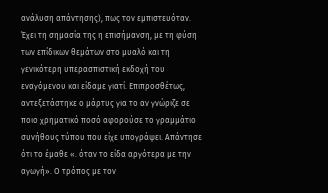ανάλυση απάντησης), πως τον εμπιστευόταν. Έχει τη σημασία της η επισήμανση, με τη φύση των επίδικων θεμάτων στο μυαλό και τη γενικότερη υπερασπιστική εκδοχή του εναγόμενου και είδαμε γιατί. Επιπροσθέτως, αντεξετάστηκε ο μάρτυς για το αν γνώριζε σε ποιο χρηματικό ποσό αφορούσε το γραμμάτιο συνήθους τύπου που είχε υπογράψει. Απάντησε ότι το έμαθε «. όταν το είδα αργότερα με την αγωγή». Ο τρόπος με τον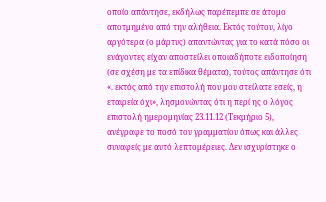οποίο απάντησε, εκδήλως παρέπεμπε σε άτομο αποτμημένο από την αλήθεια. Εκτός τούτου, λίγο αργότερα (ο μάρτυς) απαντώντας για το κατά πόσο οι ενάγοντες είχαν αποστείλει οποιαδήποτε ειδοποίηση (σε σχέση με τα επίδικα θέματα), τούτος απάντησε ότι «. εκτός από την επιστολή που μου στείλατε εσείς, η εταιρεία όχι», λησμονώντας ότι η περί ης ο λόγος επιστολή ημερομηνίας 23.11.12 (Τεκμήριο 5), ανέγραφε το ποσό του γραμματίου όπως και άλλες συναφείς με αυτό λεπτομέρειες. Δεν ισχυρίστηκε ο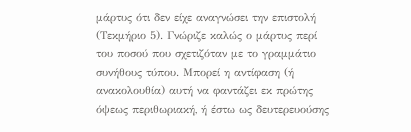μάρτυς ότι δεν είχε αναγνώσει την επιστολή (Τεκμήριο 5). Γνώριζε καλώς ο μάρτυς περί του ποσού που σχετιζόταν με το γραμμάτιο συνήθους τύπου. Μπορεί η αντίφαση (ή ανακολουθία) αυτή να φαντάζει εκ πρώτης όψεως περιθωριακή, ή έστω ως δευτερευούσης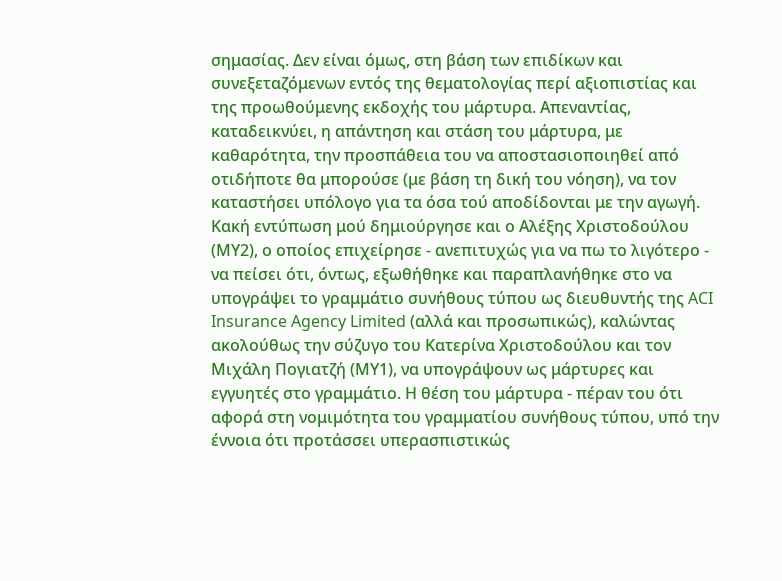σημασίας. Δεν είναι όμως, στη βάση των επιδίκων και συνεξεταζόμενων εντός της θεματολογίας περί αξιοπιστίας και της προωθούμενης εκδοχής του μάρτυρα. Απεναντίας, καταδεικνύει, η απάντηση και στάση του μάρτυρα, με καθαρότητα, την προσπάθεια του να αποστασιοποιηθεί από οτιδήποτε θα μπορούσε (με βάση τη δική του νόηση), να τον καταστήσει υπόλογο για τα όσα τού αποδίδονται με την αγωγή. Κακή εντύπωση μού δημιούργησε και ο Αλέξης Χριστοδούλου (ΜΥ2), ο οποίος επιχείρησε - ανεπιτυχώς για να πω το λιγότερο - να πείσει ότι, όντως, εξωθήθηκε και παραπλανήθηκε στο να υπογράψει το γραμμάτιο συνήθους τύπου ως διευθυντής της ACI Insurance Agency Limited (αλλά και προσωπικώς), καλώντας ακολούθως την σύζυγο του Κατερίνα Χριστοδούλου και τον Μιχάλη Πογιατζή (ΜΥ1), να υπογράψουν ως μάρτυρες και εγγυητές στο γραμμάτιο. Η θέση του μάρτυρα - πέραν του ότι αφορά στη νομιμότητα του γραμματίου συνήθους τύπου, υπό την έννοια ότι προτάσσει υπερασπιστικώς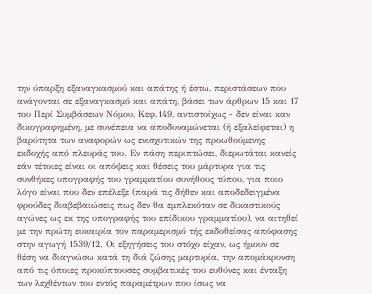την ύπαρξη εξαναγκασμού και απάτης ή έστω, περιστάσεων που ανάγονται σε εξαναγκασμό και απάτη, βάσει των άρθρων 15 και 17 του Περί Συμβάσεων Νόμου, Κεφ.149, αντιστοίχως - δεν είναι καν δικογραφημένη, με συνέπεια να αποδυναμώνεται (ή εξαλείφεται) η βαρύτητα των αναφορών ως ενισχυτικών της προωθούμενης εκδοχής από πλευράς του. Εν πάση περιπτώσει, διερωτάται κανείς εάν τέτοιες είναι οι απόψεις και θέσεις του μάρτυρα για τις συνθήκες υπογραφής του γραμματίου συνήθους τύπου, για ποιο λόγο είναι που δεν επέλεξε (παρά τις δήθεν και αποδεδειγμένα φρούδες διαβεβαιώσεις πως δεν θα εμπλεκόταν σε δικαστικούς αγώνες ως εκ της υπογραφής του επίδικου γραμματίου), να αιτηθεί με την πρώτη ευκαιρία τον παραμερισμό τής εκδοθείσας απόφασης στην αγωγή 1539/12. Οι εξηγήσεις του στόχο είχαν, ως ήμουν σε θέση να διαγνώσω κατά τη διά ζώσης μαρτυρία, την απομάκρυνση από τις όποιες προκύπτουσες συμβατικές του ευθύνες και ένταξη των λεχθέντων του εντός παραμέτρων που ίσως να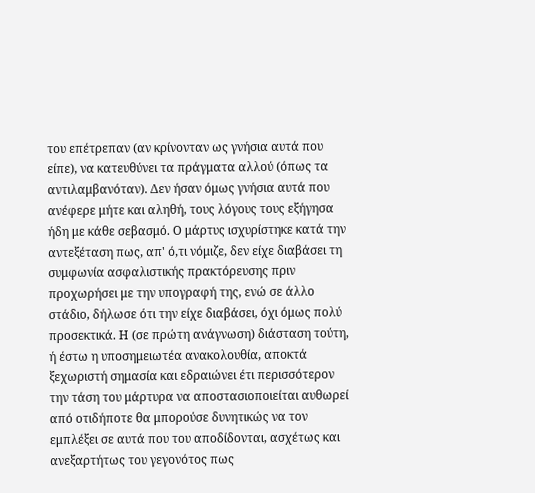του επέτρεπαν (αν κρίνονταν ως γνήσια αυτά που είπε), να κατευθύνει τα πράγματα αλλού (όπως τα αντιλαμβανόταν). Δεν ήσαν όμως γνήσια αυτά που ανέφερε μήτε και αληθή, τους λόγους τους εξήγησα ήδη με κάθε σεβασμό. Ο μάρτυς ισχυρίστηκε κατά την αντεξέταση πως, απ' ό,τι νόμιζε, δεν είχε διαβάσει τη συμφωνία ασφαλιστικής πρακτόρευσης πριν προχωρήσει με την υπογραφή της, ενώ σε άλλο στάδιο, δήλωσε ότι την είχε διαβάσει, όχι όμως πολύ προσεκτικά. Η (σε πρώτη ανάγνωση) διάσταση τούτη, ή έστω η υποσημειωτέα ανακολουθία, αποκτά ξεχωριστή σημασία και εδραιώνει έτι περισσότερον την τάση του μάρτυρα να αποστασιοποιείται αυθωρεί από οτιδήποτε θα μπορούσε δυνητικώς να τον εμπλέξει σε αυτά που του αποδίδονται, ασχέτως και ανεξαρτήτως του γεγονότος πως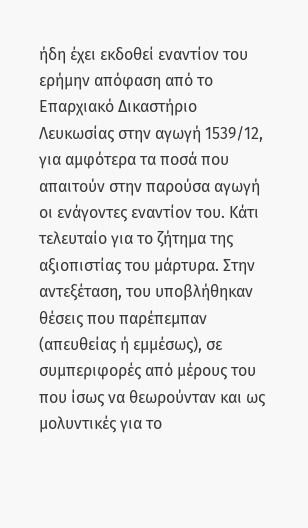ήδη έχει εκδοθεί εναντίον του ερήμην απόφαση από το Επαρχιακό Δικαστήριο Λευκωσίας στην αγωγή 1539/12, για αμφότερα τα ποσά που απαιτούν στην παρούσα αγωγή οι ενάγοντες εναντίον του. Κάτι τελευταίο για το ζήτημα της αξιοπιστίας του μάρτυρα. Στην αντεξέταση, του υποβλήθηκαν θέσεις που παρέπεμπαν (απευθείας ή εμμέσως), σε συμπεριφορές από μέρους του που ίσως να θεωρούνταν και ως μολυντικές για το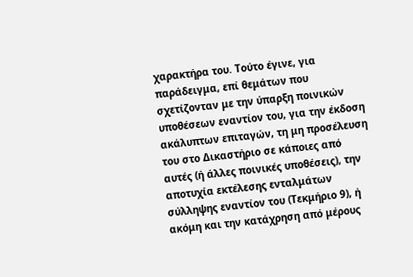χαρακτήρα του. Τούτο έγινε, για παράδειγμα, επί θεμάτων που σχετίζονταν με την ύπαρξη ποινικών υποθέσεων εναντίον του, για την έκδοση ακάλυπτων επιταγών, τη μη προσέλευση του στο Δικαστήριο σε κάποιες από αυτές (ή άλλες ποινικές υποθέσεις), την αποτυχία εκτέλεσης ενταλμάτων σύλληψης εναντίον του (Τεκμήριο 9), ή ακόμη και την κατάχρηση από μέρους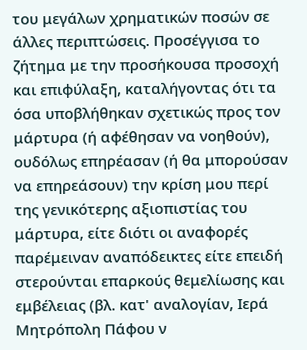του μεγάλων χρηματικών ποσών σε άλλες περιπτώσεις. Προσέγγισα το ζήτημα με την προσήκουσα προσοχή και επιφύλαξη, καταλήγοντας ότι τα όσα υποβλήθηκαν σχετικώς προς τον μάρτυρα (ή αφέθησαν να νοηθούν), ουδόλως επηρέασαν (ή θα μπορούσαν να επηρεάσουν) την κρίση μου περί της γενικότερης αξιοπιστίας του μάρτυρα, είτε διότι οι αναφορές παρέμειναν αναπόδεικτες είτε επειδή στερούνται επαρκούς θεμελίωσης και εμβέλειας (βλ. κατ' αναλογίαν, Ιερά Μητρόπολη Πάφου ν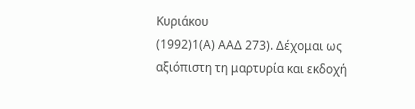Κυριάκου
(1992)1(Α) ΑΑΔ 273). Δέχομαι ως αξιόπιστη τη μαρτυρία και εκδοχή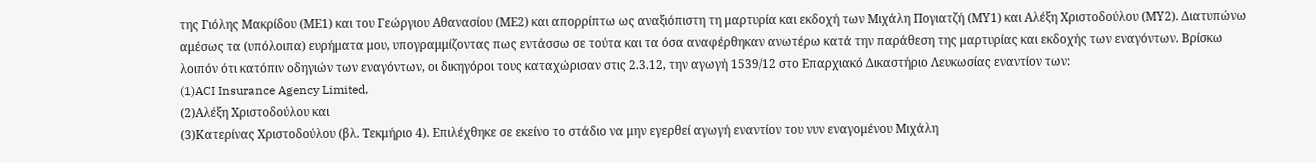της Γιόλης Μακρίδου (ΜΕ1) και του Γεώργιου Αθανασίου (ΜΕ2) και απορρίπτω ως αναξιόπιστη τη μαρτυρία και εκδοχή των Μιχάλη Πογιατζή (ΜΥ1) και Αλέξη Χριστοδούλου (ΜΥ2). Διατυπώνω αμέσως τα (υπόλοιπα) ευρήματα μου, υπογραμμίζοντας πως εντάσσω σε τούτα και τα όσα αναφέρθηκαν ανωτέρω κατά την παράθεση της μαρτυρίας και εκδοχής των εναγόντων. Βρίσκω λοιπόν ότι κατόπιν οδηγιών των εναγόντων, οι δικηγόροι τους καταχώρισαν στις 2.3.12, την αγωγή 1539/12 στο Επαρχιακό Δικαστήριο Λευκωσίας εναντίον των:
(1)ACI Insurance Agency Limited,
(2)Αλέξη Χριστοδούλου και
(3)Κατερίνας Χριστοδούλου (βλ. Τεκμήριο 4). Επιλέχθηκε σε εκείνο το στάδιο να μην εγερθεί αγωγή εναντίον του νυν εναγομένου Μιχάλη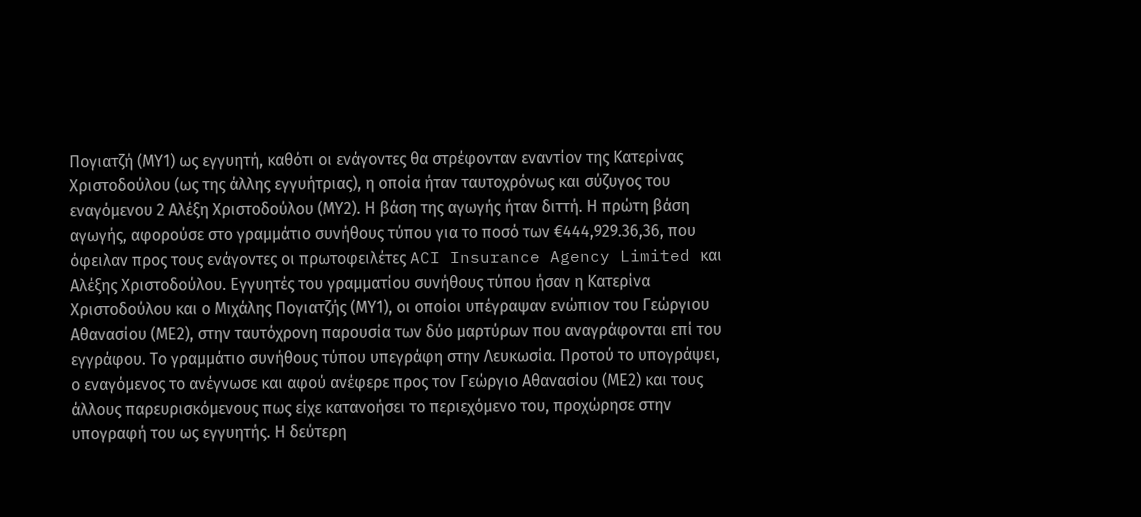Πογιατζή (ΜΥ1) ως εγγυητή, καθότι οι ενάγοντες θα στρέφονταν εναντίον της Κατερίνας Χριστοδούλου (ως της άλλης εγγυήτριας), η οποία ήταν ταυτοχρόνως και σύζυγος του εναγόμενου 2 Αλέξη Χριστοδούλου (ΜΥ2). Η βάση της αγωγής ήταν διττή. Η πρώτη βάση αγωγής, αφορούσε στο γραμμάτιο συνήθους τύπου για το ποσό των €444,929.36,36, που όφειλαν προς τους ενάγοντες οι πρωτοφειλέτες ACI Insurance Agency Limited και Αλέξης Χριστοδούλου. Εγγυητές του γραμματίου συνήθους τύπου ήσαν η Κατερίνα Χριστοδούλου και ο Μιχάλης Πογιατζής (ΜΥ1), οι οποίοι υπέγραψαν ενώπιον του Γεώργιου Αθανασίου (ΜΕ2), στην ταυτόχρονη παρουσία των δύο μαρτύρων που αναγράφονται επί του εγγράφου. Το γραμμάτιο συνήθους τύπου υπεγράφη στην Λευκωσία. Προτού το υπογράψει, ο εναγόμενος το ανέγνωσε και αφού ανέφερε προς τον Γεώργιο Αθανασίου (ΜΕ2) και τους άλλους παρευρισκόμενους πως είχε κατανοήσει το περιεχόμενο του, προχώρησε στην υπογραφή του ως εγγυητής. Η δεύτερη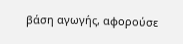βάση αγωγής, αφορούσε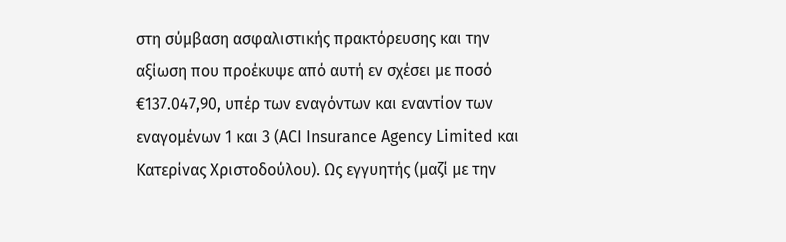στη σύμβαση ασφαλιστικής πρακτόρευσης και την αξίωση που προέκυψε από αυτή εν σχέσει με ποσό €137.047,90, υπέρ των εναγόντων και εναντίον των εναγομένων 1 και 3 (ACI Insurance Agency Limited και Κατερίνας Χριστοδούλου). Ως εγγυητής (μαζί με την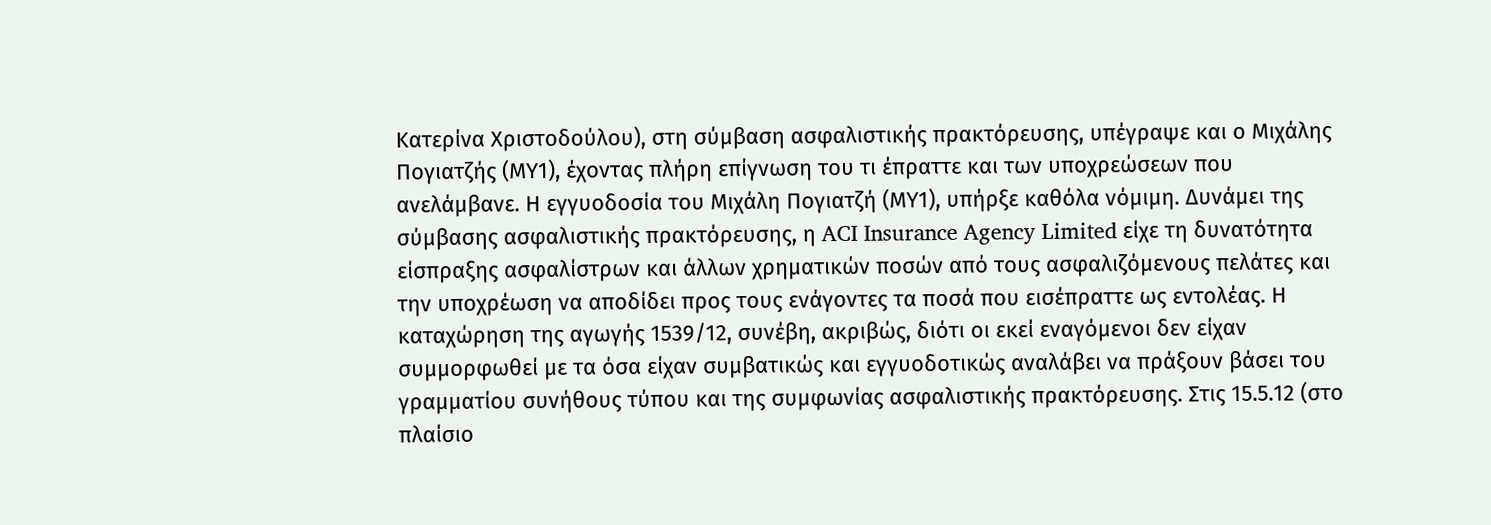Κατερίνα Χριστοδούλου), στη σύμβαση ασφαλιστικής πρακτόρευσης, υπέγραψε και ο Μιχάλης Πογιατζής (ΜΥ1), έχοντας πλήρη επίγνωση του τι έπραττε και των υποχρεώσεων που ανελάμβανε. Η εγγυοδοσία του Μιχάλη Πογιατζή (ΜΥ1), υπήρξε καθόλα νόμιμη. Δυνάμει της σύμβασης ασφαλιστικής πρακτόρευσης, η ACI Insurance Agency Limited είχε τη δυνατότητα είσπραξης ασφαλίστρων και άλλων χρηματικών ποσών από τους ασφαλιζόμενους πελάτες και την υποχρέωση να αποδίδει προς τους ενάγοντες τα ποσά που εισέπραττε ως εντολέας. Η καταχώρηση της αγωγής 1539/12, συνέβη, ακριβώς, διότι οι εκεί εναγόμενοι δεν είχαν συμμορφωθεί με τα όσα είχαν συμβατικώς και εγγυοδοτικώς αναλάβει να πράξουν βάσει του γραμματίου συνήθους τύπου και της συμφωνίας ασφαλιστικής πρακτόρευσης. Στις 15.5.12 (στο πλαίσιο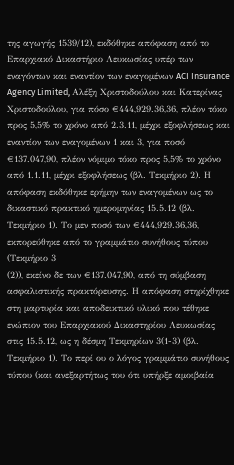της αγωγής 1539/12), εκδόθηκε απόφαση από το Επαρχιακό Δικαστήριο Λευκωσίας υπέρ των εναγόντων και εναντίον των εναγομένων ACI Insurance Agency Limited, Αλέξη Χριστοδούλου και Κατερίνας Χριστοδούλου, για πόσο €444,929.36,36, πλέον τόκο προς 5,5% το χρόνο από 2.3.11, μέχρι εξοφλήσεως και εναντίον των εναγομένων 1 και 3, για ποσό €137.047,90, πλέον νόμιμο τόκο προς 5,5% το χρόνο από 1.1.11, μέχρι εξοφλήσεως (βλ. Τεκμήριο 2). Η απόφαση εκδόθηκε ερήμην των εναγομένων ως το δικαστικό πρακτικό ημερομηνίας 15.5.12 (βλ. Τεκμήριο 1). Το μεν ποσό των €444,929.36,36, εκπορεύθηκε από το γραμμάτιο συνήθους τύπου (Τεκμήριο 3
(2)), εκείνο δε των €137.047,90, από τη σύμβαση ασφαλιστικής πρακτόρευσης. Η απόφαση στηρίχθηκε στη μαρτυρία και αποδεικτικό υλικό που τέθηκε ενώπιον του Επαρχιακού Δικαστηρίου Λευκωσίας στις 15.5.12, ως η δέσμη Τεκμηρίων 3(1-3) (βλ. Τεκμήριο 1). Το περί ου ο λόγος γραμμάτιο συνήθους τύπου (και ανεξαρτήτως του ότι υπήρξε αμοιβαία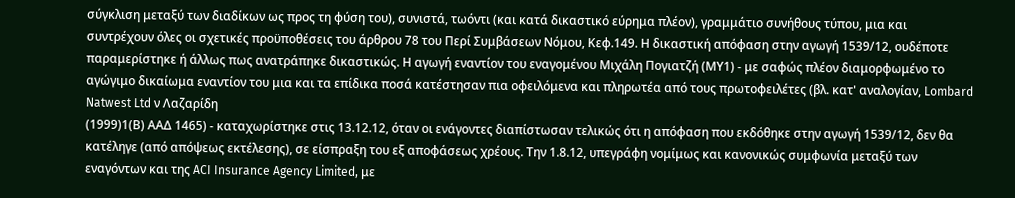σύγκλιση μεταξύ των διαδίκων ως προς τη φύση του), συνιστά, τωόντι (και κατά δικαστικό εύρημα πλέον), γραμμάτιο συνήθους τύπου, μια και συντρέχουν όλες οι σχετικές προϋποθέσεις του άρθρου 78 του Περί Συμβάσεων Νόμου, Κεφ.149. Η δικαστική απόφαση στην αγωγή 1539/12, ουδέποτε παραμερίστηκε ή άλλως πως ανατράπηκε δικαστικώς. Η αγωγή εναντίον του εναγομένου Μιχάλη Πογιατζή (ΜΥ1) - με σαφώς πλέον διαμορφωμένο το αγώγιμο δικαίωμα εναντίον του μια και τα επίδικα ποσά κατέστησαν πια οφειλόμενα και πληρωτέα από τους πρωτοφειλέτες (βλ. κατ' αναλογίαν, Lombard Natwest Ltd ν Λαζαρίδη
(1999)1(Β) ΑΑΔ 1465) - καταχωρίστηκε στις 13.12.12, όταν οι ενάγοντες διαπίστωσαν τελικώς ότι η απόφαση που εκδόθηκε στην αγωγή 1539/12, δεν θα κατέληγε (από απόψεως εκτέλεσης), σε είσπραξη του εξ αποφάσεως χρέους. Την 1.8.12, υπεγράφη νομίμως και κανονικώς συμφωνία μεταξύ των εναγόντων και της ACI Insurance Agency Limited, με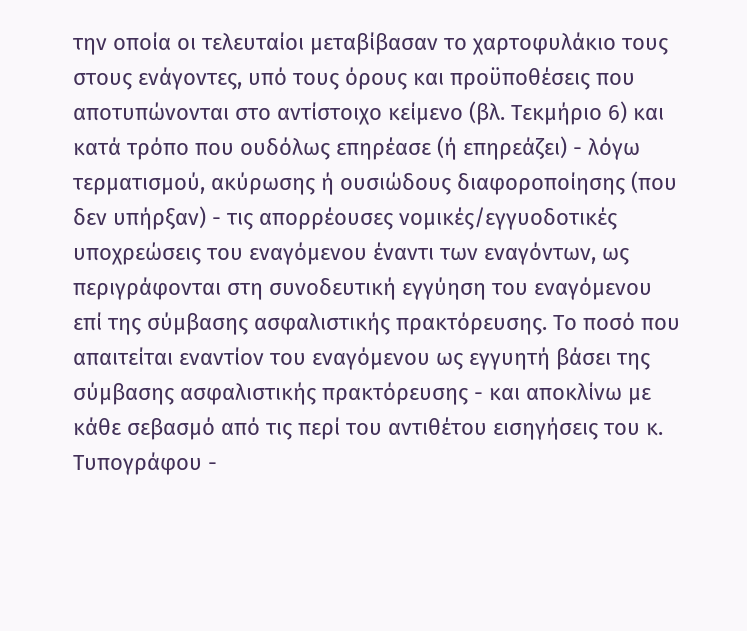την οποία οι τελευταίοι μεταβίβασαν το χαρτοφυλάκιο τους στους ενάγοντες, υπό τους όρους και προϋποθέσεις που αποτυπώνονται στο αντίστοιχο κείμενο (βλ. Τεκμήριο 6) και κατά τρόπο που ουδόλως επηρέασε (ή επηρεάζει) - λόγω τερματισμού, ακύρωσης ή ουσιώδους διαφοροποίησης (που δεν υπήρξαν) - τις απορρέουσες νομικές/εγγυοδοτικές υποχρεώσεις του εναγόμενου έναντι των εναγόντων, ως περιγράφονται στη συνοδευτική εγγύηση του εναγόμενου επί της σύμβασης ασφαλιστικής πρακτόρευσης. Το ποσό που απαιτείται εναντίον του εναγόμενου ως εγγυητή βάσει της σύμβασης ασφαλιστικής πρακτόρευσης - και αποκλίνω με κάθε σεβασμό από τις περί του αντιθέτου εισηγήσεις του κ. Τυπογράφου -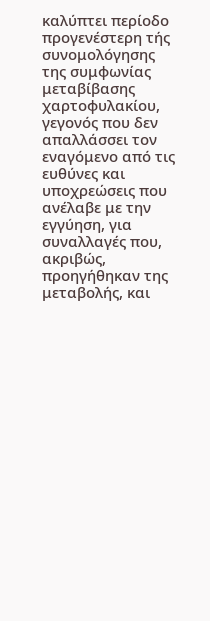καλύπτει περίοδο προγενέστερη τής συνομολόγησης της συμφωνίας μεταβίβασης χαρτοφυλακίου, γεγονός που δεν απαλλάσσει τον εναγόμενο από τις ευθύνες και υποχρεώσεις που ανέλαβε με την εγγύηση, για συναλλαγές που, ακριβώς, προηγήθηκαν της μεταβολής, και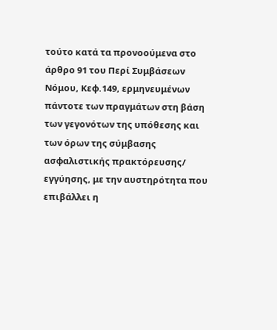τούτο κατά τα προνοούμενα στο άρθρο 91 του Περί Συμβάσεων Νόμου, Κεφ.149, ερμηνευμένων πάντοτε των πραγμάτων στη βάση των γεγονότων της υπόθεσης και των όρων της σύμβασης ασφαλιστικής πρακτόρευσης/ εγγύησης, με την αυστηρότητα που επιβάλλει η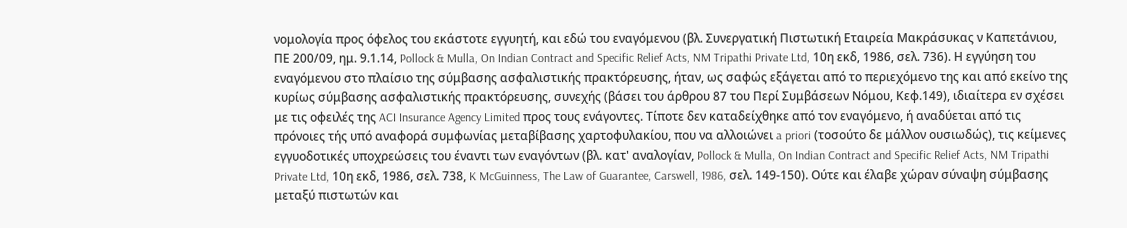νομολογία προς όφελος του εκάστοτε εγγυητή, και εδώ του εναγόμενου (βλ. Συνεργατική Πιστωτική Εταιρεία Μακράσυκας ν Καπετάνιου, ΠΕ 200/09, ημ. 9.1.14, Pollock & Mulla, On Indian Contract and Specific Relief Acts, NM Tripathi Private Ltd, 10η εκδ, 1986, σελ. 736). Η εγγύηση του εναγόμενου στο πλαίσιο της σύμβασης ασφαλιστικής πρακτόρευσης, ήταν, ως σαφώς εξάγεται από το περιεχόμενο της και από εκείνο της κυρίως σύμβασης ασφαλιστικής πρακτόρευσης, συνεχής (βάσει του άρθρου 87 του Περί Συμβάσεων Νόμου, Κεφ.149), ιδιαίτερα εν σχέσει με τις οφειλές της ACI Insurance Agency Limited προς τους ενάγοντες. Τίποτε δεν καταδείχθηκε από τον εναγόμενο, ή αναδύεται από τις πρόνοιες τής υπό αναφορά συμφωνίας μεταβίβασης χαρτοφυλακίου, που να αλλοιώνει a priori (τοσούτο δε μάλλον ουσιωδώς), τις κείμενες εγγυοδοτικές υποχρεώσεις του έναντι των εναγόντων (βλ. κατ' αναλογίαν, Pollock & Mulla, On Indian Contract and Specific Relief Acts, NM Tripathi Private Ltd, 10η εκδ, 1986, σελ. 738, K McGuinness, The Law of Guarantee, Carswell, 1986, σελ. 149-150). Ούτε και έλαβε χώραν σύναψη σύμβασης μεταξύ πιστωτών και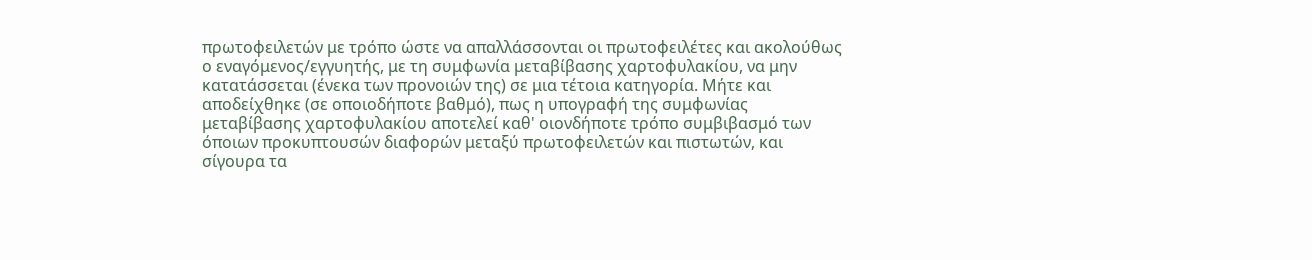πρωτοφειλετών με τρόπο ώστε να απαλλάσσονται οι πρωτοφειλέτες και ακολούθως ο εναγόμενος/εγγυητής, με τη συμφωνία μεταβίβασης χαρτοφυλακίου, να μην κατατάσσεται (ένεκα των προνοιών της) σε μια τέτοια κατηγορία. Μήτε και αποδείχθηκε (σε οποιοδήποτε βαθμό), πως η υπογραφή της συμφωνίας μεταβίβασης χαρτοφυλακίου αποτελεί καθ' οιονδήποτε τρόπο συμβιβασμό των όποιων προκυπτουσών διαφορών μεταξύ πρωτοφειλετών και πιστωτών, και σίγουρα τα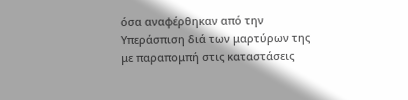όσα αναφέρθηκαν από την Υπεράσπιση διά των μαρτύρων της με παραπομπή στις καταστάσεις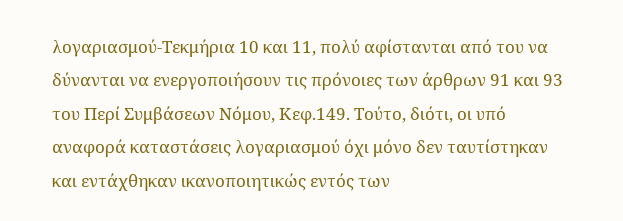λογαριασμού-Τεκμήρια 10 και 11, πολύ αφίστανται από του να δύνανται να ενεργοποιήσουν τις πρόνοιες των άρθρων 91 και 93 του Περί Συμβάσεων Νόμου, Κεφ.149. Τούτο, διότι, οι υπό αναφορά καταστάσεις λογαριασμού όχι μόνο δεν ταυτίστηκαν και εντάχθηκαν ικανοποιητικώς εντός των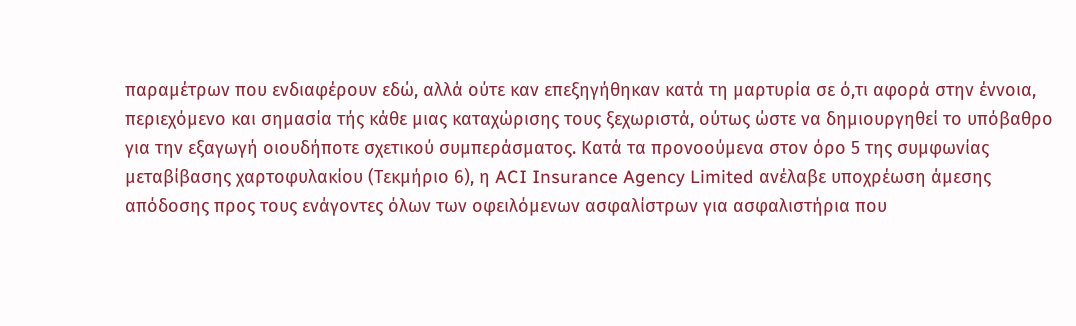παραμέτρων που ενδιαφέρουν εδώ, αλλά ούτε καν επεξηγήθηκαν κατά τη μαρτυρία σε ό,τι αφορά στην έννοια, περιεχόμενο και σημασία τής κάθε μιας καταχώρισης τους ξεχωριστά, ούτως ώστε να δημιουργηθεί το υπόβαθρο για την εξαγωγή οιουδήποτε σχετικού συμπεράσματος. Κατά τα προνοούμενα στον όρο 5 της συμφωνίας μεταβίβασης χαρτοφυλακίου (Τεκμήριο 6), η ACI Insurance Agency Limited ανέλαβε υποχρέωση άμεσης απόδοσης προς τους ενάγοντες όλων των οφειλόμενων ασφαλίστρων για ασφαλιστήρια που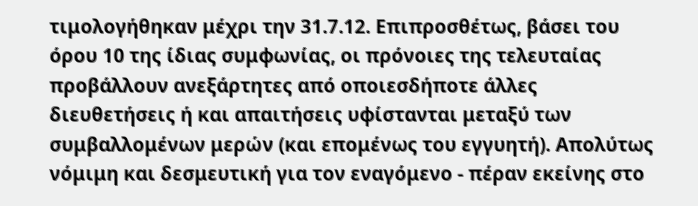τιμολογήθηκαν μέχρι την 31.7.12. Επιπροσθέτως, βάσει του όρου 10 της ίδιας συμφωνίας, οι πρόνοιες της τελευταίας προβάλλουν ανεξάρτητες από οποιεσδήποτε άλλες διευθετήσεις ή και απαιτήσεις υφίστανται μεταξύ των συμβαλλομένων μερών (και επομένως του εγγυητή). Απολύτως νόμιμη και δεσμευτική για τον εναγόμενο - πέραν εκείνης στο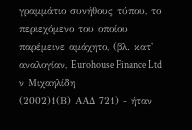γραμμάτιο συνήθους τύπου, το περιεχόμενο του οποίου παρέμεινε αμάχητο, (βλ. κατ' αναλογίαν, Eurohouse Finance Ltd ν Μιχαηλίδη
(2002)1(Β) ΑΑΔ 721) - ήταν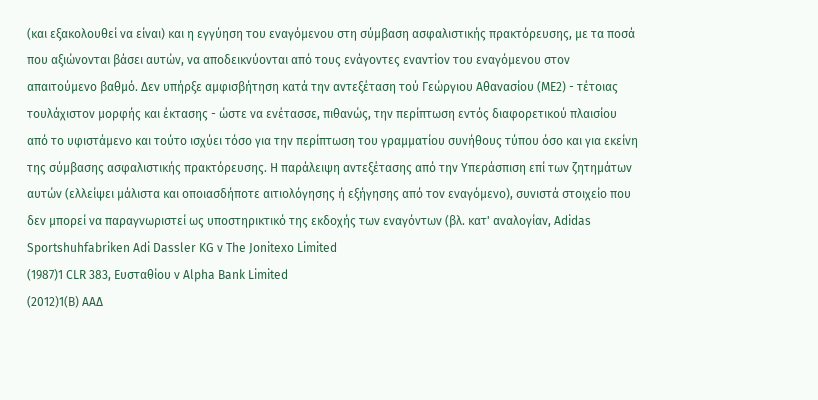(και εξακολουθεί να είναι) και η εγγύηση του εναγόμενου στη σύμβαση ασφαλιστικής πρακτόρευσης, με τα ποσά που αξιώνονται βάσει αυτών, να αποδεικνύονται από τους ενάγοντες εναντίον του εναγόμενου στον απαιτούμενο βαθμό. Δεν υπήρξε αμφισβήτηση κατά την αντεξέταση τού Γεώργιου Αθανασίου (ΜΕ2) - τέτοιας τουλάχιστον μορφής και έκτασης - ώστε να ενέτασσε, πιθανώς, την περίπτωση εντός διαφορετικού πλαισίου από το υφιστάμενο και τούτο ισχύει τόσο για την περίπτωση του γραμματίου συνήθους τύπου όσο και για εκείνη της σύμβασης ασφαλιστικής πρακτόρευσης. Η παράλειψη αντεξέτασης από την Υπεράσπιση επί των ζητημάτων αυτών (ελλείψει μάλιστα και οποιασδήποτε αιτιολόγησης ή εξήγησης από τον εναγόμενο), συνιστά στοιχείο που δεν μπορεί να παραγνωριστεί ως υποστηρικτικό της εκδοχής των εναγόντων (βλ. κατ' αναλογίαν, Adidas Sportshuhfabriken Adi Dassler KG ν The Jonitexo Limited
(1987)1 CLR 383, Ευσταθίου ν Alpha Bank Limited
(2012)1(Β) ΑΑΔ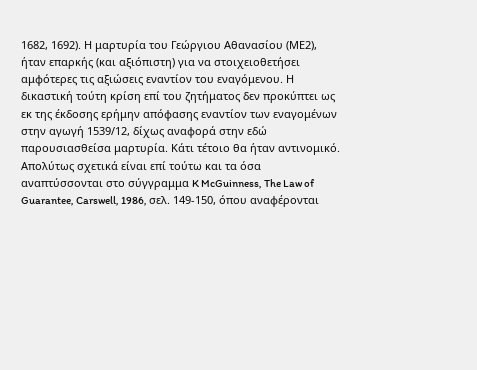1682, 1692). Η μαρτυρία του Γεώργιου Αθανασίου (ΜΕ2), ήταν επαρκής (και αξιόπιστη) για να στοιχειοθετήσει αμφότερες τις αξιώσεις εναντίον του εναγόμενου. Η δικαστική τούτη κρίση επί του ζητήματος δεν προκύπτει ως εκ της έκδοσης ερήμην απόφασης εναντίον των εναγομένων στην αγωγή 1539/12, δίχως αναφορά στην εδώ παρουσιασθείσα μαρτυρία. Κάτι τέτοιο θα ήταν αντινομικό. Απολύτως σχετικά είναι επί τούτω και τα όσα αναπτύσσονται στο σύγγραμμα K McGuinness, The Law of Guarantee, Carswell, 1986, σελ. 149-150, όπου αναφέρονται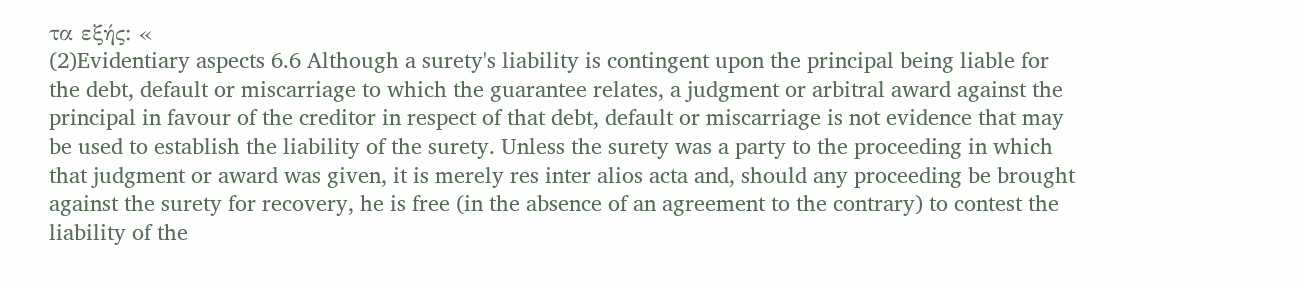τα εξής: «
(2)Evidentiary aspects 6.6 Although a surety's liability is contingent upon the principal being liable for the debt, default or miscarriage to which the guarantee relates, a judgment or arbitral award against the principal in favour of the creditor in respect of that debt, default or miscarriage is not evidence that may be used to establish the liability of the surety. Unless the surety was a party to the proceeding in which that judgment or award was given, it is merely res inter alios acta and, should any proceeding be brought against the surety for recovery, he is free (in the absence of an agreement to the contrary) to contest the liability of the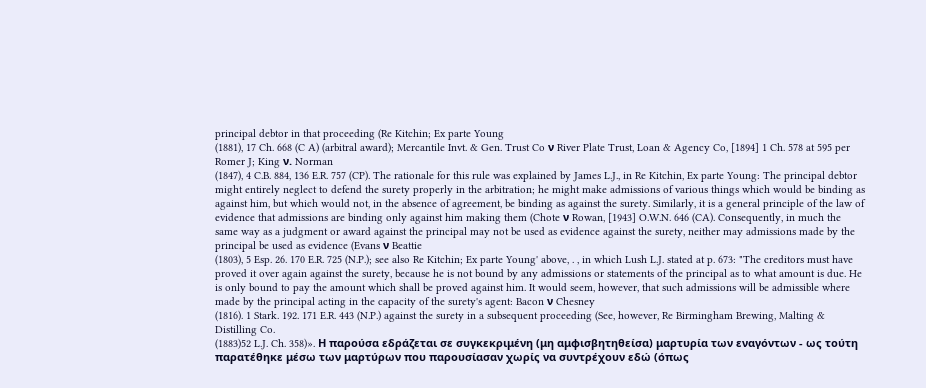principal debtor in that proceeding (Re Kitchin; Ex parte Young
(1881), 17 Ch. 668 (C A) (arbitral award); Mercantile Invt. & Gen. Trust Co ν River Plate Trust, Loan & Agency Co, [1894] 1 Ch. 578 at 595 per Romer J; King ν. Norman
(1847), 4 C.B. 884, 136 E.R. 757 (CP). The rationale for this rule was explained by James L.J., in Re Kitchin, Ex parte Young: The principal debtor might entirely neglect to defend the surety properly in the arbitration; he might make admissions of various things which would be binding as against him, but which would not, in the absence of agreement, be binding as against the surety. Similarly, it is a general principle of the law of evidence that admissions are binding only against him making them (Chote ν Rowan, [1943] O.W.N. 646 (CA). Consequently, in much the same way as a judgment or award against the principal may not be used as evidence against the surety, neither may admissions made by the principal be used as evidence (Evans ν Beattie
(1803), 5 Esp. 26. 170 E.R. 725 (N.P.); see also Re Kitchin; Ex parte Young' above, . , in which Lush L.J. stated at p. 673: "The creditors must have proved it over again against the surety, because he is not bound by any admissions or statements of the principal as to what amount is due. He is only bound to pay the amount which shall be proved against him. It would seem, however, that such admissions will be admissible where made by the principal acting in the capacity of the surety's agent: Bacon ν Chesney
(1816). 1 Stark. 192. 171 E.R. 443 (N.P.) against the surety in a subsequent proceeding (See, however, Re Birmingham Brewing, Malting & Distilling Co.
(1883)52 L.J. Ch. 358)». Η παρούσα εδράζεται σε συγκεκριμένη (μη αμφισβητηθείσα) μαρτυρία των εναγόντων - ως τούτη παρατέθηκε μέσω των μαρτύρων που παρουσίασαν χωρίς να συντρέχουν εδώ (όπως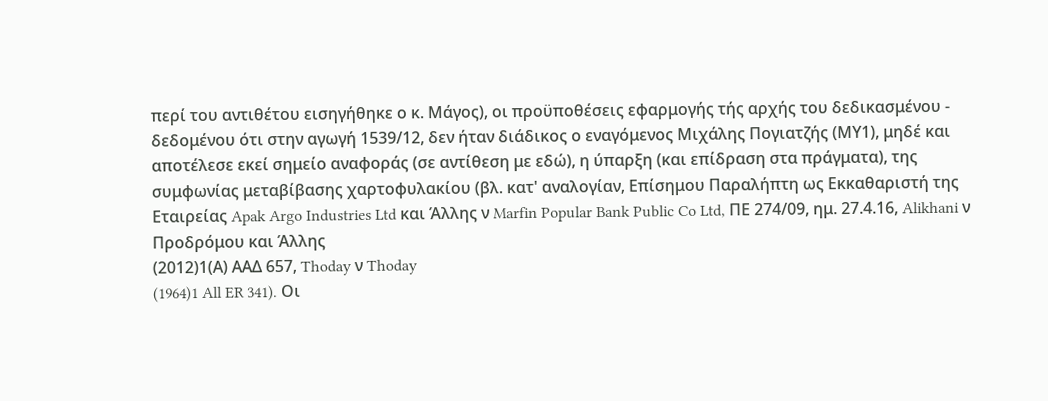περί του αντιθέτου εισηγήθηκε ο κ. Μάγος), οι προϋποθέσεις εφαρμογής τής αρχής του δεδικασμένου - δεδομένου ότι στην αγωγή 1539/12, δεν ήταν διάδικος ο εναγόμενος Μιχάλης Πογιατζής (ΜΥ1), μηδέ και αποτέλεσε εκεί σημείο αναφοράς (σε αντίθεση με εδώ), η ύπαρξη (και επίδραση στα πράγματα), της συμφωνίας μεταβίβασης χαρτοφυλακίου (βλ. κατ' αναλογίαν, Επίσημου Παραλήπτη ως Εκκαθαριστή της Εταιρείας Apak Argo Industries Ltd και Άλλης ν Marfin Popular Bank Public Co Ltd, ΠΕ 274/09, ημ. 27.4.16, Alikhani ν Προδρόμου και Άλλης
(2012)1(Α) ΑΑΔ 657, Thoday ν Thoday
(1964)1 All ER 341). Οι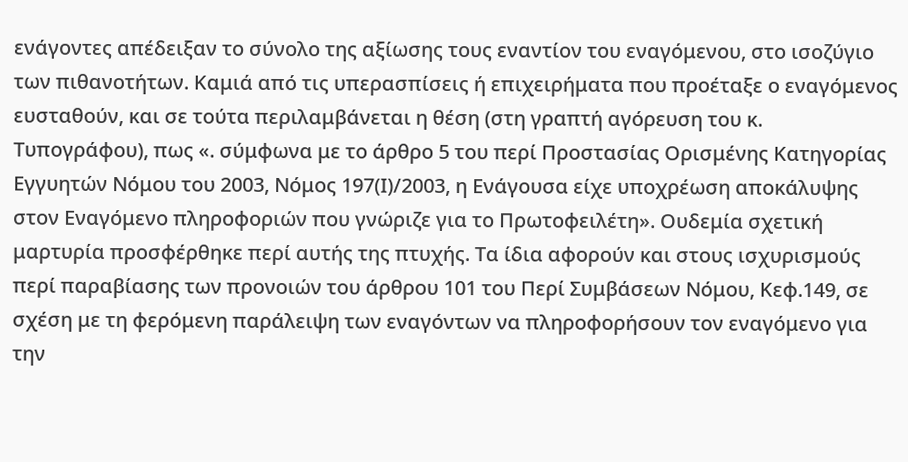ενάγοντες απέδειξαν το σύνολο της αξίωσης τους εναντίον του εναγόμενου, στο ισοζύγιο των πιθανοτήτων. Καμιά από τις υπερασπίσεις ή επιχειρήματα που προέταξε ο εναγόμενος ευσταθούν, και σε τούτα περιλαμβάνεται η θέση (στη γραπτή αγόρευση του κ. Τυπογράφου), πως «. σύμφωνα με το άρθρο 5 του περί Προστασίας Ορισμένης Κατηγορίας Εγγυητών Νόμου του 2003, Νόμος 197(Ι)/2003, η Ενάγουσα είχε υποχρέωση αποκάλυψης στον Εναγόμενο πληροφοριών που γνώριζε για το Πρωτοφειλέτη». Ουδεμία σχετική μαρτυρία προσφέρθηκε περί αυτής της πτυχής. Τα ίδια αφορούν και στους ισχυρισμούς περί παραβίασης των προνοιών του άρθρου 101 του Περί Συμβάσεων Νόμου, Κεφ.149, σε σχέση με τη φερόμενη παράλειψη των εναγόντων να πληροφορήσουν τον εναγόμενο για την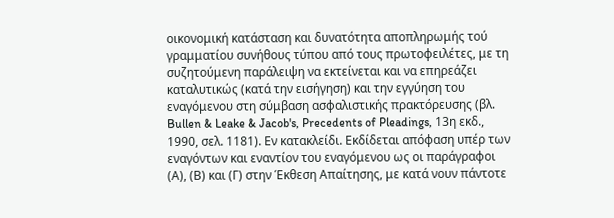οικονομική κατάσταση και δυνατότητα αποπληρωμής τού γραμματίου συνήθους τύπου από τους πρωτοφειλέτες, με τη συζητούμενη παράλειψη να εκτείνεται και να επηρεάζει καταλυτικώς (κατά την εισήγηση) και την εγγύηση του εναγόμενου στη σύμβαση ασφαλιστικής πρακτόρευσης (βλ. Bullen & Leake & Jacob's, Precedents of Pleadings, 13η εκδ., 1990, σελ. 1181). Εν κατακλείδι. Εκδίδεται απόφαση υπέρ των εναγόντων και εναντίον του εναγόμενου ως οι παράγραφοι (Α), (Β) και (Γ) στην Έκθεση Απαίτησης, με κατά νουν πάντοτε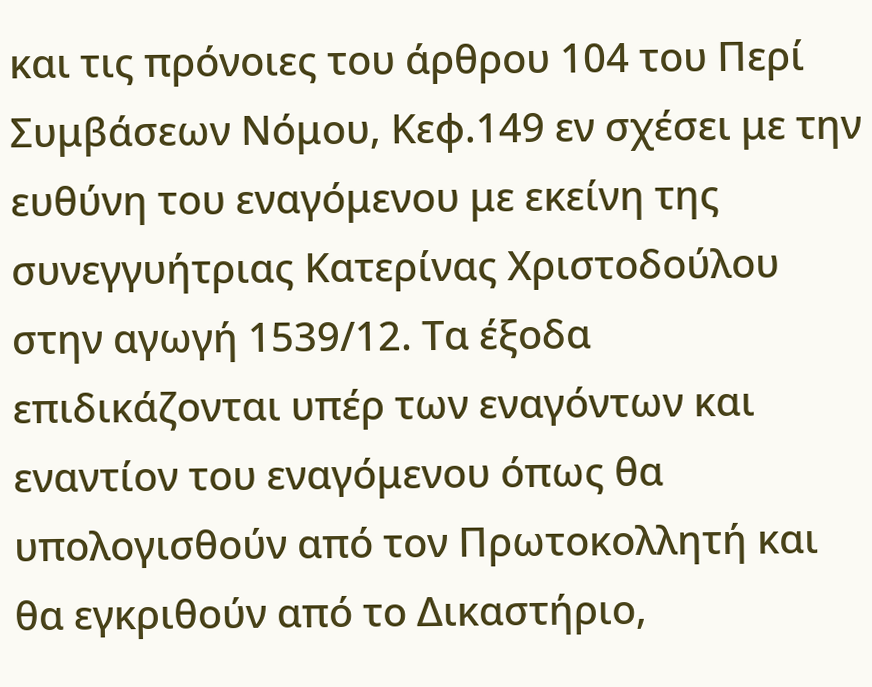και τις πρόνοιες του άρθρου 104 του Περί Συμβάσεων Νόμου, Κεφ.149 εν σχέσει με την ευθύνη του εναγόμενου με εκείνη της συνεγγυήτριας Κατερίνας Χριστοδούλου στην αγωγή 1539/12. Τα έξοδα επιδικάζονται υπέρ των εναγόντων και εναντίον του εναγόμενου όπως θα υπολογισθούν από τον Πρωτοκολλητή και θα εγκριθούν από το Δικαστήριο,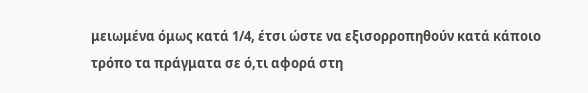μειωμένα όμως κατά 1/4, έτσι ώστε να εξισορροπηθούν κατά κάποιο τρόπο τα πράγματα σε ό,τι αφορά στη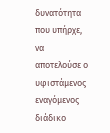δυνατότητα που υπήρχε, να αποτελούσε ο υφιστάμενος εναγόμενος διάδικο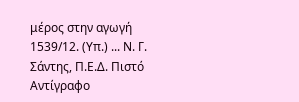μέρος στην αγωγή 1539/12. (Υπ.) ... Ν. Γ. Σάντης, Π.Ε.Δ. Πιστό Αντίγραφο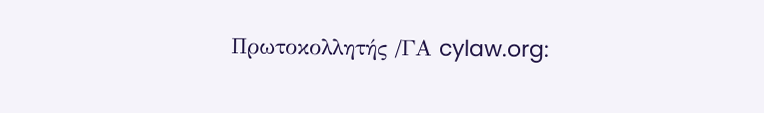Πρωτοκολλητής /ΓΑ cylaw.org: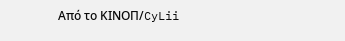Από το ΚΙΝOΠ/CyLii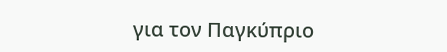για τον Παγκύπριο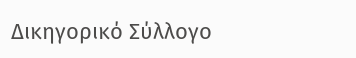Δικηγορικό Σύλλογο